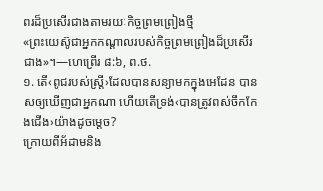ពរដ៏ប្រសើរជាងតាមរយៈកិច្ចព្រមព្រៀងថ្មី
«ព្រះយេស៊ូជាអ្នកកណ្ដាលរបស់កិច្ចព្រមព្រៀងដ៏ប្រសើរជាង»។—ហេព្រើរ ៨:៦, ព.ថ.
១. តើ‹ពូជរបស់ស្ត្រី›ដែលបានសន្យាមកក្នុងអេដែន បានសឲ្យឃើញជាអ្នកណា ហើយតើទ្រង់‹បានត្រូវពស់ចឹកកែងជើង›យ៉ាងដូចម្ដេច?
ក្រោយពីអ័ដាមនិង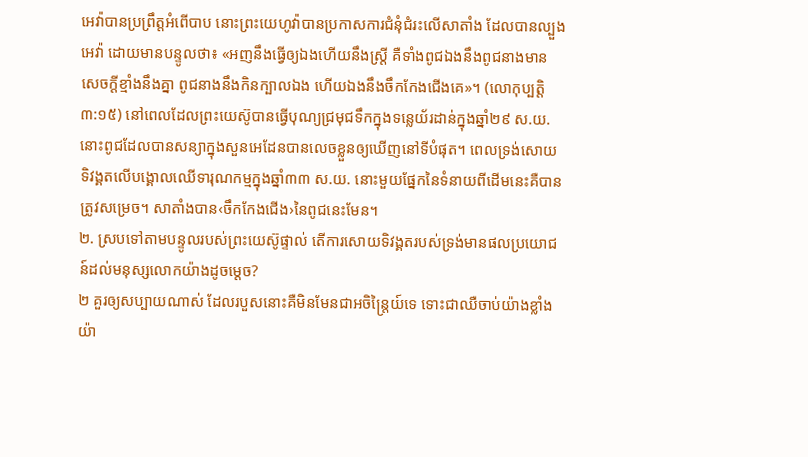អេវ៉ាបានប្រព្រឹត្តអំពើបាប នោះព្រះយេហូវ៉ាបានប្រកាសការជំនុំជំរះលើសាតាំង ដែលបានល្បួងអេវ៉ា ដោយមានបន្ទូលថា៖ «អញនឹងធ្វើឲ្យឯងហើយនឹងស្ត្រី គឺទាំងពូជឯងនឹងពូជនាងមានសេចក្ដីខ្មាំងនឹងគ្នា ពូជនាងនឹងកិនក្បាលឯង ហើយឯងនឹងចឹកកែងជើងគេ»។ (លោកុប្បត្តិ ៣:១៥) នៅពេលដែលព្រះយេស៊ូបានធ្វើបុណ្យជ្រមុជទឹកក្នុងទន្លេយ័រដាន់ក្នុងឆ្នាំ២៩ ស.យ. នោះពូជដែលបានសន្យាក្នុងសួនអេដែនបានលេចខ្លួនឲ្យឃើញនៅទីបំផុត។ ពេលទ្រង់សោយទិវង្គតលើបង្គោលឈើទារុណកម្មក្នុងឆ្នាំ៣៣ ស.យ. នោះមួយផ្នែកនៃទំនាយពីដើមនេះគឺបានត្រូវសម្រេច។ សាតាំងបាន‹ចឹកកែងជើង›នៃពូជនេះមែន។
២. ស្របទៅតាមបន្ទូលរបស់ព្រះយេស៊ូផ្ទាល់ តើការសោយទិវង្គតរបស់ទ្រង់មានផលប្រយោជន៍ដល់មនុស្សលោកយ៉ាងដូចម្ដេច?
២ គួរឲ្យសប្បាយណាស់ ដែលរបួសនោះគឺមិនមែនជាអចិន្ត្រៃយ៍ទេ ទោះជាឈឺចាប់យ៉ាងខ្លាំងយ៉ា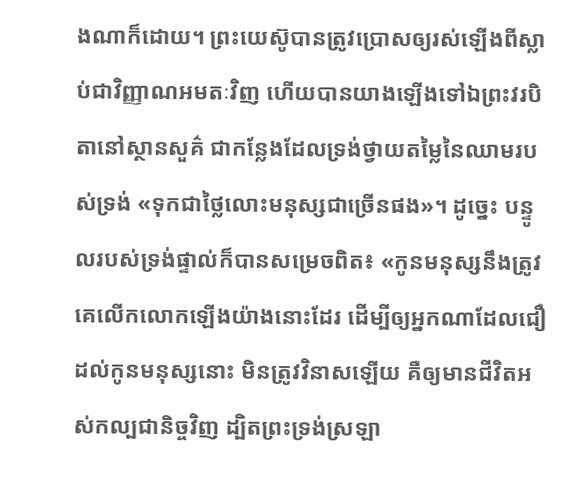ងណាក៏ដោយ។ ព្រះយេស៊ូបានត្រូវប្រោសឲ្យរស់ឡើងពីស្លាប់ជាវិញ្ញាណអមតៈវិញ ហើយបានយាងឡើងទៅឯព្រះវរបិតានៅស្ថានសួគ៌ ជាកន្លែងដែលទ្រង់ថ្វាយតម្លៃនៃឈាមរបស់ទ្រង់ «ទុកជាថ្លៃលោះមនុស្សជាច្រើនផង»។ ដូច្នេះ បន្ទូលរបស់ទ្រង់ផ្ទាល់ក៏បានសម្រេចពិត៖ «កូនមនុស្សនឹងត្រូវគេលើកលោកឡើងយ៉ាងនោះដែរ ដើម្បីឲ្យអ្នកណាដែលជឿដល់កូនមនុស្សនោះ មិនត្រូវវិនាសឡើយ គឺឲ្យមានជីវិតអស់កល្បជានិច្ចវិញ ដ្បិតព្រះទ្រង់ស្រឡា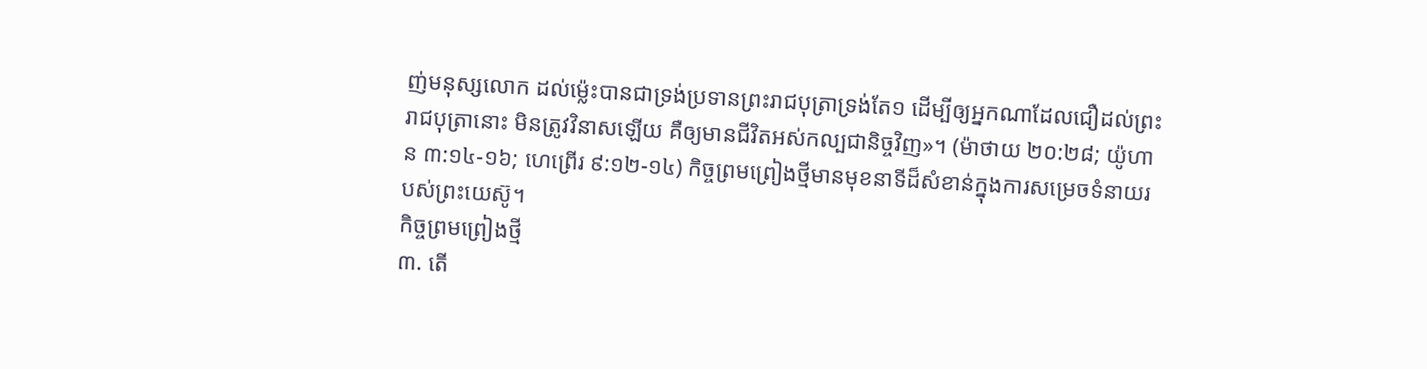ញ់មនុស្សលោក ដល់ម្ល៉េះបានជាទ្រង់ប្រទានព្រះរាជបុត្រាទ្រង់តែ១ ដើម្បីឲ្យអ្នកណាដែលជឿដល់ព្រះរាជបុត្រានោះ មិនត្រូវវិនាសឡើយ គឺឲ្យមានជីវិតអស់កល្បជានិច្ចវិញ»។ (ម៉ាថាយ ២០:២៨; យ៉ូហាន ៣:១៤-១៦; ហេព្រើរ ៩:១២-១៤) កិច្ចព្រមព្រៀងថ្មីមានមុខនាទីដ៏សំខាន់ក្នុងការសម្រេចទំនាយរបស់ព្រះយេស៊ូ។
កិច្ចព្រមព្រៀងថ្មី
៣. តើ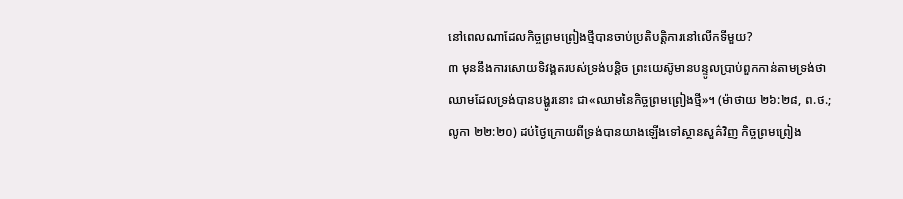នៅពេលណាដែលកិច្ចព្រមព្រៀងថ្មីបានចាប់ប្រតិបត្ដិការនៅលើកទីមួយ?
៣ មុននឹងការសោយទិវង្គតរបស់ទ្រង់បន្ដិច ព្រះយេស៊ូមានបន្ទូលប្រាប់ពួកកាន់តាមទ្រង់ថា ឈាមដែលទ្រង់បានបង្ហូរនោះ ជា«ឈាមនៃកិច្ចព្រមព្រៀងថ្មី»។ (ម៉ាថាយ ២៦:២៨, ព.ថ.; លូកា ២២:២០) ដប់ថ្ងៃក្រោយពីទ្រង់បានយាងឡើងទៅស្ថានសួគ៌វិញ កិច្ចព្រមព្រៀង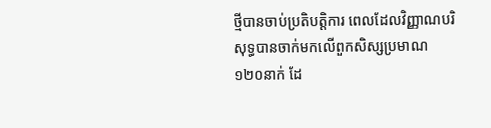ថ្មីបានចាប់ប្រតិបត្ដិការ ពេលដែលវិញ្ញាណបរិសុទ្ធបានចាក់មកលើពួកសិស្សប្រមាណ១២០នាក់ ដែ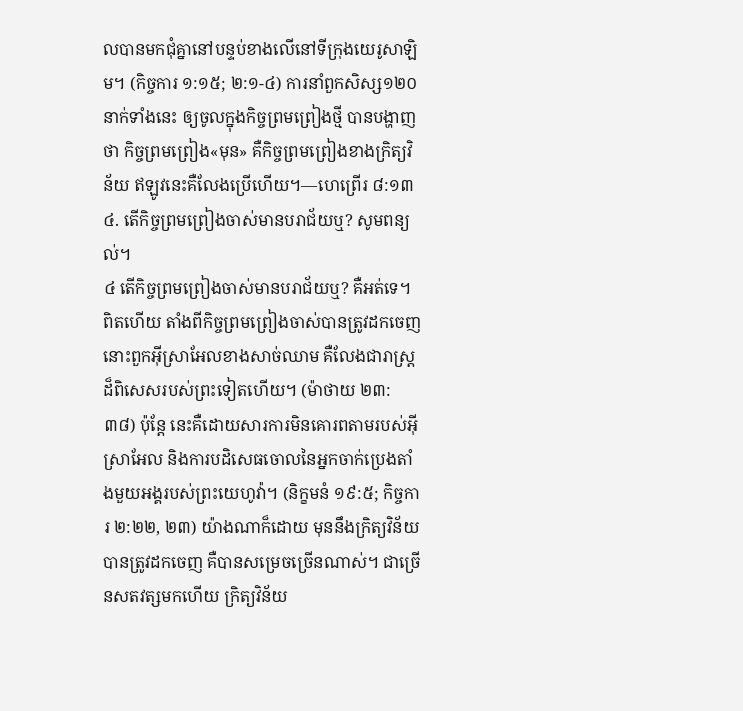លបានមកជុំគ្នានៅបន្ទប់ខាងលើនៅទីក្រុងយេរូសាឡិម។ (កិច្ចការ ១:១៥; ២:១-៤) ការនាំពួកសិស្ស១២០នាក់ទាំងនេះ ឲ្យចូលក្នុងកិច្ចព្រមព្រៀងថ្មី បានបង្ហាញថា កិច្ចព្រមព្រៀង«មុន» គឺកិច្ចព្រមព្រៀងខាងក្រិត្យវិន័យ ឥឡូវនេះគឺលែងប្រើហើយ។—ហេព្រើរ ៨:១៣
៤. តើកិច្ចព្រមព្រៀងចាស់មានបរាជ័យឬ? សូមពន្យល់។
៤ តើកិច្ចព្រមព្រៀងចាស់មានបរាជ័យឬ? គឺអត់ទេ។ ពិតហើយ តាំងពីកិច្ចព្រមព្រៀងចាស់បានត្រូវដកចេញ នោះពួកអ៊ីស្រាអែលខាងសាច់ឈាម គឺលែងជារាស្ត្រដ៏ពិសេសរបស់ព្រះទៀតហើយ។ (ម៉ាថាយ ២៣:៣៨) ប៉ុន្តែ នេះគឺដោយសារការមិនគោរពតាមរបស់អ៊ីស្រាអែល និងការបដិសេធចោលនៃអ្នកចាក់ប្រេងតាំងមួយអង្គរបស់ព្រះយេហូវ៉ា។ (និក្ខមនំ ១៩:៥; កិច្ចការ ២:២២, ២៣) យ៉ាងណាក៏ដោយ មុននឹងក្រិត្យវិន័យបានត្រូវដកចេញ គឺបានសម្រេចច្រើនណាស់។ ជាច្រើនសតវត្សមកហើយ ក្រិត្យវិន័យ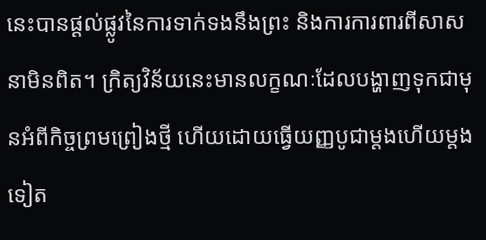នេះបានផ្ដល់ផ្លូវនៃការទាក់ទងនឹងព្រះ និងការការពារពីសាសនាមិនពិត។ ក្រិត្យវិន័យនេះមានលក្ខណៈដែលបង្ហាញទុកជាមុនអំពីកិច្ចព្រមព្រៀងថ្មី ហើយដោយធ្វើយញ្ញបូជាម្ដងហើយម្ដងទៀត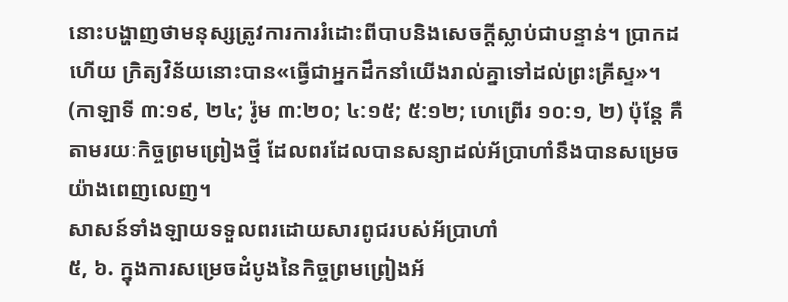នោះបង្ហាញថាមនុស្សត្រូវការការរំដោះពីបាបនិងសេចក្ដីស្លាប់ជាបន្ទាន់។ ប្រាកដហើយ ក្រិត្យវិន័យនោះបាន«ធ្វើជាអ្នកដឹកនាំយើងរាល់គ្នាទៅដល់ព្រះគ្រីស្ទ»។ (កាឡាទី ៣:១៩, ២៤; រ៉ូម ៣:២០; ៤:១៥; ៥:១២; ហេព្រើរ ១០:១, ២) ប៉ុន្តែ គឺតាមរយៈកិច្ចព្រមព្រៀងថ្មី ដែលពរដែលបានសន្យាដល់អ័ប្រាហាំនឹងបានសម្រេចយ៉ាងពេញលេញ។
សាសន៍ទាំងឡាយទទួលពរដោយសារពូជរបស់អ័ប្រាហាំ
៥, ៦. ក្នុងការសម្រេចដំបូងនៃកិច្ចព្រមព្រៀងអ័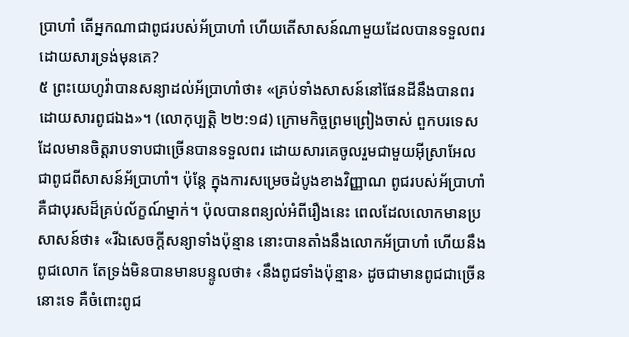ប្រាហាំ តើអ្នកណាជាពូជរបស់អ័ប្រាហាំ ហើយតើសាសន៍ណាមួយដែលបានទទួលពរដោយសារទ្រង់មុនគេ?
៥ ព្រះយេហូវ៉ាបានសន្យាដល់អ័ប្រាហាំថា៖ «គ្រប់ទាំងសាសន៍នៅផែនដីនឹងបានពរដោយសារពូជឯង»។ (លោកុប្បត្តិ ២២:១៨) ក្រោមកិច្ចព្រមព្រៀងចាស់ ពួកបរទេសដែលមានចិត្តរាបទាបជាច្រើនបានទទួលពរ ដោយសារគេចូលរួមជាមួយអ៊ីស្រាអែល ជាពូជពីសាសន៍អ័ប្រាហាំ។ ប៉ុន្តែ ក្នុងការសម្រេចដំបូងខាងវិញ្ញាណ ពូជរបស់អ័ប្រាហាំ គឺជាបុរសដ៏គ្រប់ល័ក្ខណ៍ម្នាក់។ ប៉ុលបានពន្យល់អំពីរឿងនេះ ពេលដែលលោកមានប្រសាសន៍ថា៖ «រីឯសេចក្ដីសន្យាទាំងប៉ុន្មាន នោះបានតាំងនឹងលោកអ័ប្រាហាំ ហើយនឹងពូជលោក តែទ្រង់មិនបានមានបន្ទូលថា៖ ‹នឹងពូជទាំងប៉ុន្មាន› ដូចជាមានពូជជាច្រើននោះទេ គឺចំពោះពូជ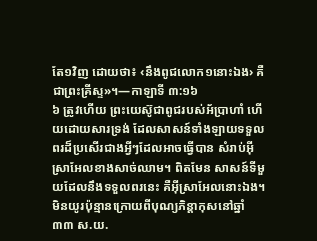តែ១វិញ ដោយថា៖ ‹នឹងពូជលោក១នោះឯង› គឺជាព្រះគ្រីស្ទ»។—កាឡាទី ៣:១៦
៦ ត្រូវហើយ ព្រះយេស៊ូជាពូជរបស់អ័ប្រាហាំ ហើយដោយសារទ្រង់ ដែលសាសន៍ទាំងឡាយទទួលពរដ៏ប្រសើរជាងអ្វីៗដែលអាចធ្វើបាន សំរាប់អ៊ីស្រាអែលខាងសាច់ឈាម។ ពិតមែន សាសន៍ទីមួយដែលនឹងទទួលពរនេះ គឺអ៊ីស្រាអែលនោះឯង។ មិនយូរប៉ុន្មានក្រោយពីបុណ្យភិន្ដាកុសនៅឆ្នាំ៣៣ ស.យ.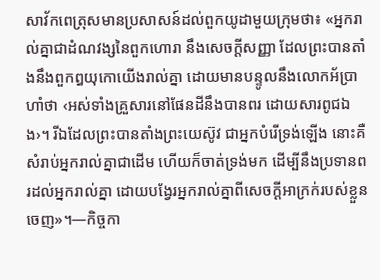សាវ័កពេត្រុសមានប្រសាសន៍ដល់ពួកយូដាមួយក្រុមថា៖ «អ្នករាល់គ្នាជាដំណវង្សនៃពួកហោរា នឹងសេចក្ដីសញ្ញា ដែលព្រះបានតាំងនឹងពួកឰយុកោយើងរាល់គ្នា ដោយមានបន្ទូលនឹងលោកអ័ប្រាហាំថា ‹អស់ទាំងគ្រួសារនៅផែនដីនឹងបានពរ ដោយសារពូជឯង›។ រីឯដែលព្រះបានតាំងព្រះយេស៊ូវ ជាអ្នកបំរើទ្រង់ឡើង នោះគឺសំរាប់អ្នករាល់គ្នាជាដើម ហើយក៏ចាត់ទ្រង់មក ដើម្បីនឹងប្រទានពរដល់អ្នករាល់គ្នា ដោយបង្វែរអ្នករាល់គ្នាពីសេចក្ដីអាក្រក់របស់ខ្លួនចេញ»។—កិច្ចកា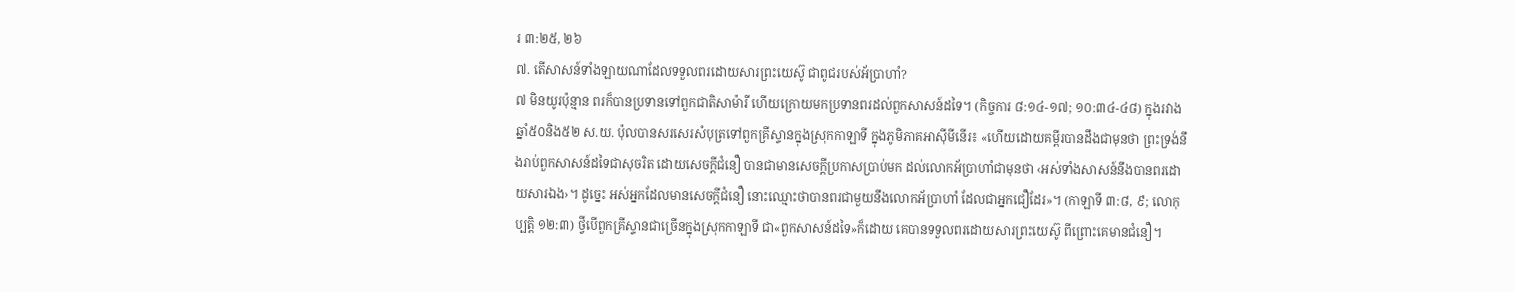រ ៣:២៥, ២៦
៧. តើសាសន៍ទាំងឡាយណាដែលទទួលពរដោយសារព្រះយេស៊ូ ជាពូជរបស់អ័ប្រាហាំ?
៧ មិនយូរប៉ុន្មាន ពរក៏បានប្រទានទៅពួកជាតិសាម៉ារី ហើយក្រោយមកប្រទានពរដល់ពួកសាសន៍ដទៃ។ (កិច្ចការ ៨:១៤-១៧; ១០:៣៤-៤៨) ក្នុងរវាងឆ្នាំ៥០និង៥២ ស.យ. ប៉ុលបានសរសេរសំបុត្រទៅពួកគ្រីស្ទានក្នុងស្រុកកាឡាទី ក្នុងភូមិភាគអាស៊ីមីនើរ៖ «ហើយដោយគម្ពីរបានដឹងជាមុនថា ព្រះទ្រង់នឹងរាប់ពួកសាសន៍ដទៃជាសុចរិត ដោយសេចក្ដីជំនឿ បានជាមានសេចក្ដីប្រកាសប្រាប់មក ដល់លោកអ័ប្រាហាំជាមុនថា ‹អស់ទាំងសាសន៍នឹងបានពរដោយសារឯង›។ ដូច្នេះ អស់អ្នកដែលមានសេចក្ដីជំនឿ នោះឈ្មោះថាបានពរជាមួយនឹងលោកអ័ប្រាហាំ ដែលជាអ្នកជឿដែរ»។ (កាឡាទី ៣:៨, ៩; លោកុប្បត្តិ ១២:៣) ថ្វីបើពួកគ្រីស្ទានជាច្រើនក្នុងស្រុកកាឡាទី ជា«ពួកសាសន៍ដទៃ»ក៏ដោយ គេបានទទួលពរដោយសារព្រះយេស៊ូ ពីព្រោះគេមានជំនឿ។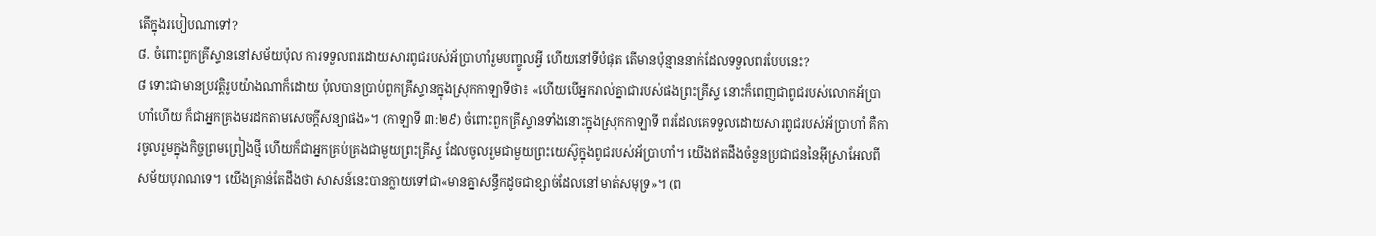តើក្នុងរបៀបណាទៅ?
៨. ចំពោះពួកគ្រីស្ទាននៅសម័យប៉ុល ការទទួលពរដោយសារពូជរបស់អ័ប្រាហាំរួមបញ្ចូលអ្វី ហើយនៅទីបំផុត តើមានប៉ុន្មាននាក់ដែលទទួលពរបែបនេះ?
៨ ទោះជាមានប្រវត្ដិរូបយ៉ាងណាក៏ដោយ ប៉ុលបានប្រាប់ពួកគ្រីស្ទានក្នុងស្រុកកាឡាទីថា៖ «ហើយបើអ្នករាល់គ្នាជារបស់ផងព្រះគ្រីស្ទ នោះក៏ពេញជាពូជរបស់លោកអ័ប្រាហាំហើយ ក៏ជាអ្នកគ្រងមរដកតាមសេចក្ដីសន្យាផង»។ (កាឡាទី ៣:២៩) ចំពោះពួកគ្រីស្ទានទាំងនោះក្នុងស្រុកកាឡាទី ពរដែលគេទទួលដោយសារពូជរបស់អ័ប្រាហាំ គឺការចូលរួមក្នុងកិច្ចព្រមព្រៀងថ្មី ហើយក៏ជាអ្នកគ្រប់គ្រងជាមួយព្រះគ្រីស្ទ ដែលចូលរួមជាមួយព្រះយេស៊ូក្នុងពូជរបស់អ័ប្រាហាំ។ យើងឥតដឹងចំនួនប្រជាជននៃអ៊ីស្រាអែលពីសម័យបុរាណទេ។ យើងគ្រាន់តែដឹងថា សាសន៍នេះបានក្លាយទៅជា«មានគ្នាសន្ធឹកដូចជាខ្សាច់ដែលនៅមាត់សមុទ្រ»។ (ព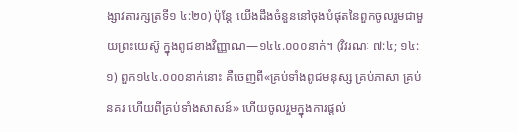ង្សាវតារក្សត្រទី១ ៤:២០) ប៉ុន្តែ យើងដឹងចំនួននៅចុងបំផុតនៃពួកចូលរួមជាមួយព្រះយេស៊ូ ក្នុងពូជខាងវិញ្ញាណ—១៤៤.០០០នាក់។ (វិវរណៈ ៧:៤; ១៤:១) ពួក១៤៤.០០០នាក់នោះ គឺចេញពី«គ្រប់ទាំងពូជមនុស្ស គ្រប់ភាសា គ្រប់នគរ ហើយពីគ្រប់ទាំងសាសន៍» ហើយចូលរួមក្នុងការផ្ដល់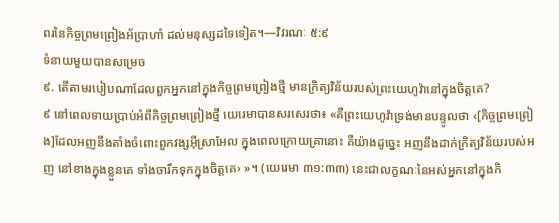ពរនៃកិច្ចព្រមព្រៀងអ័ប្រាហាំ ដល់មនុស្សដទៃទៀត។—វិវរណៈ ៥:៩
ទំនាយមួយបានសម្រេច
៩. តើតាមរបៀបណាដែលពួកអ្នកនៅក្នុងកិច្ចព្រមព្រៀងថ្មី មានក្រិត្យវិន័យរបស់ព្រះយេហូវ៉ានៅក្នុងចិត្តគេ?
៩ នៅពេលទាយប្រាប់អំពីកិច្ចព្រមព្រៀងថ្មី យេរេមាបានសរសេរថា៖ «គឺព្រះយេហូវ៉ាទ្រង់មានបន្ទូលថា ‹[កិច្ចព្រមព្រៀង]ដែលអញនឹងតាំងចំពោះពួកវង្សអ៊ីស្រាអែល ក្នុងពេលក្រោយគ្រានោះ គឺយ៉ាងដូច្នេះ អញនឹងដាក់ក្រិត្យវិន័យរបស់អញ នៅខាងក្នុងខ្លួនគេ ទាំងចារឹកទុកក្នុងចិត្តគេ› »។ (យេរេមា ៣១:៣៣) នេះជាលក្ខណៈនៃអស់អ្នកនៅក្នុងកិ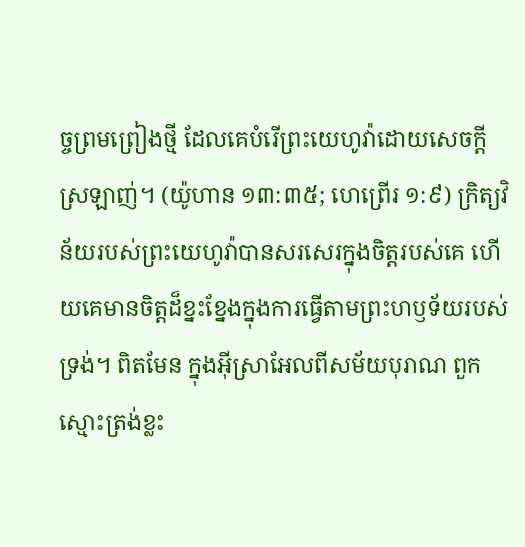ច្ចព្រមព្រៀងថ្មី ដែលគេបំរើព្រះយេហូវ៉ាដោយសេចក្ដីស្រឡាញ់។ (យ៉ូហាន ១៣:៣៥; ហេព្រើរ ១:៩) ក្រិត្យវិន័យរបស់ព្រះយេហូវ៉ាបានសរសេរក្នុងចិត្តរបស់គេ ហើយគេមានចិត្តដ៏ខ្នះខ្នែងក្នុងការធ្វើតាមព្រះហឫទ័យរបស់ទ្រង់។ ពិតមែន ក្នុងអ៊ីស្រាអែលពីសម័យបុរាណ ពួកស្មោះត្រង់ខ្លះ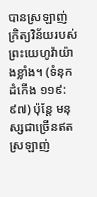បានស្រឡាញ់ក្រិត្យវិន័យរបស់ព្រះយេហូវ៉ាយ៉ាងខ្លាំង។ (ទំនុកដំកើង ១១៩:៩៧) ប៉ុន្តែ មនុស្សជាច្រើនឥតស្រឡាញ់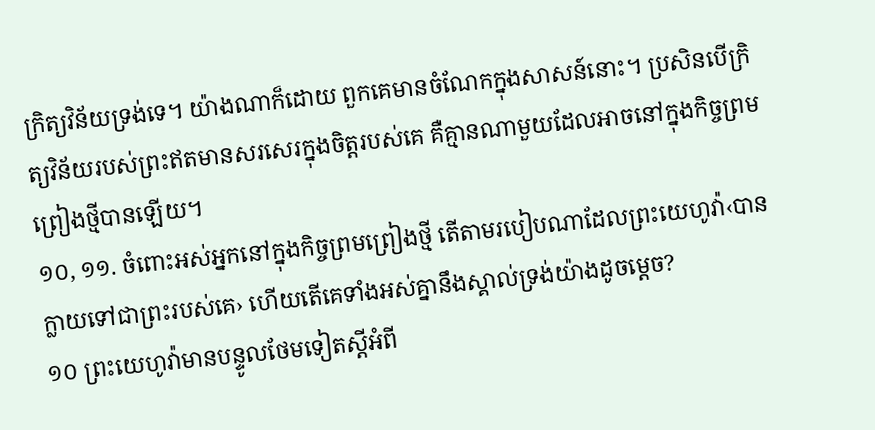ក្រិត្យវិន័យទ្រង់ទេ។ យ៉ាងណាក៏ដោយ ពួកគេមានចំណែកក្នុងសាសន៍នោះ។ ប្រសិនបើក្រិត្យវិន័យរបស់ព្រះឥតមានសរសេរក្នុងចិត្តរបស់គេ គឺគ្មានណាមួយដែលអាចនៅក្នុងកិច្ចព្រមព្រៀងថ្មីបានឡើយ។
១០, ១១. ចំពោះអស់អ្នកនៅក្នុងកិច្ចព្រមព្រៀងថ្មី តើតាមរបៀបណាដែលព្រះយេហូវ៉ា‹បានក្លាយទៅជាព្រះរបស់គេ› ហើយតើគេទាំងអស់គ្នានឹងស្គាល់ទ្រង់យ៉ាងដូចម្ដេច?
១០ ព្រះយេហូវ៉ាមានបន្ទូលថែមទៀតស្តីអំពី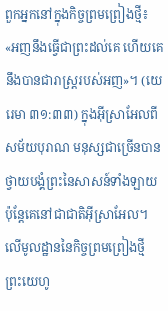ពួកអ្នកនៅក្នុងកិច្ចព្រមព្រៀងថ្មី៖ «អញនឹងធ្វើជាព្រះដល់គេ ហើយគេនឹងបានជារាស្ត្ររបស់អញ»។ (យេរេមា ៣១:៣៣) ក្នុងអ៊ីស្រាអែលពីសម័យបុរាណ មនុស្សជាច្រើនបានថ្វាយបង្គំព្រះនៃសាសន៍ទាំងឡាយ ប៉ុន្តែគេនៅជាជាតិអ៊ីស្រាអែល។ លើមូលដ្ឋាននៃកិច្ចព្រមព្រៀងថ្មី ព្រះយេហូ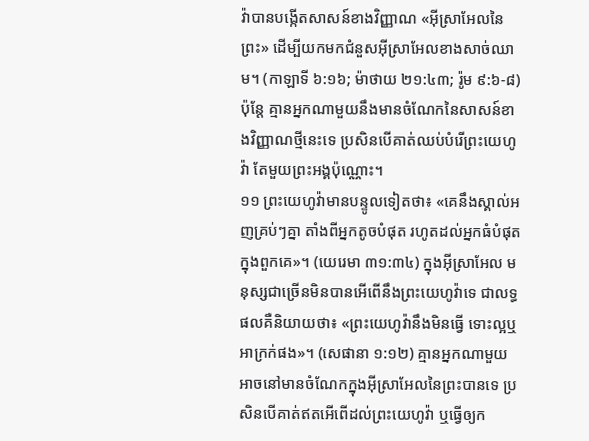វ៉ាបានបង្កើតសាសន៍ខាងវិញ្ញាណ «អ៊ីស្រាអែលនៃព្រះ» ដើម្បីយកមកជំនួសអ៊ីស្រាអែលខាងសាច់ឈាម។ (កាឡាទី ៦:១៦; ម៉ាថាយ ២១:៤៣; រ៉ូម ៩:៦-៨) ប៉ុន្តែ គ្មានអ្នកណាមួយនឹងមានចំណែកនៃសាសន៍ខាងវិញ្ញាណថ្មីនេះទេ ប្រសិនបើគាត់ឈប់បំរើព្រះយេហូវ៉ា តែមួយព្រះអង្គប៉ុណ្ណោះ។
១១ ព្រះយេហូវ៉ាមានបន្ទូលទៀតថា៖ «គេនឹងស្គាល់អញគ្រប់ៗគ្នា តាំងពីអ្នកតូចបំផុត រហូតដល់អ្នកធំបំផុតក្នុងពួកគេ»។ (យេរេមា ៣១:៣៤) ក្នុងអ៊ីស្រាអែល មនុស្សជាច្រើនមិនបានអើពើនឹងព្រះយេហូវ៉ាទេ ជាលទ្ធផលគឺនិយាយថា៖ «ព្រះយេហូវ៉ានឹងមិនធ្វើ ទោះល្អឬអាក្រក់ផង»។ (សេផានា ១:១២) គ្មានអ្នកណាមួយអាចនៅមានចំណែកក្នុងអ៊ីស្រាអែលនៃព្រះបានទេ ប្រសិនបើគាត់ឥតអើពើដល់ព្រះយេហូវ៉ា ឬធ្វើឲ្យក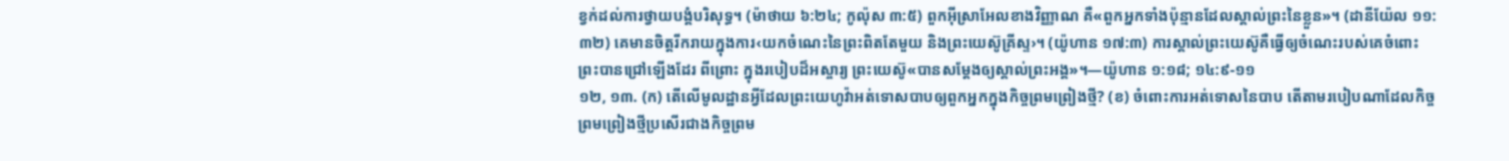ខ្វក់ដល់ការថ្វាយបង្គំបរិសុទ្ធ។ (ម៉ាថាយ ៦:២៤; កូល៉ុស ៣:៥) ពួកអ៊ីស្រាអែលខាងវិញ្ញាណ គឺ«ពួកអ្នកទាំងប៉ុន្មានដែលស្គាល់ព្រះនៃខ្លួន»។ (ដានីយ៉ែល ១១:៣២) គេមានចិត្តរីករាយក្នុងការ‹យកចំណេះនៃព្រះពិតតែមួយ និងព្រះយេស៊ូគ្រីស្ទ›។ (យ៉ូហាន ១៧:៣) ការស្គាល់ព្រះយេស៊ូគឺធ្វើឲ្យចំណេះរបស់គេចំពោះព្រះបានជ្រៅឡើងដែរ ពីព្រោះ ក្នុងរបៀបដ៏អស្ចារ្យ ព្រះយេស៊ូ«បានសម្ដែងឲ្យស្គាល់ព្រះអង្គ»។—យ៉ូហាន ១:១៨; ១៤:៩-១១
១២, ១៣. (ក) តើលើមូលដ្ឋានអ្វីដែលព្រះយេហូវ៉ាអត់ទោសបាបឲ្យពួកអ្នកក្នុងកិច្ចព្រមព្រៀងថ្មី? (ខ) ចំពោះការអត់ទោសនៃបាប តើតាមរបៀបណាដែលកិច្ចព្រមព្រៀងថ្មីប្រសើរជាងកិច្ចព្រម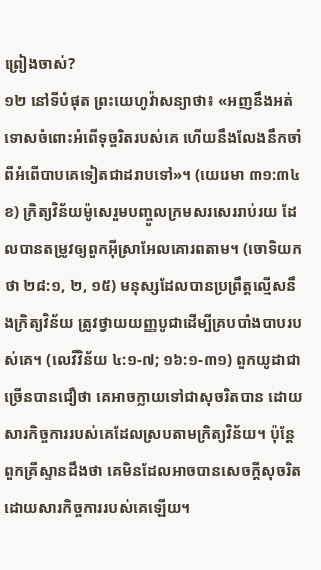ព្រៀងចាស់?
១២ នៅទីបំផុត ព្រះយេហូវ៉ាសន្យាថា៖ «អញនឹងអត់ទោសចំពោះអំពើទុច្ចរិតរបស់គេ ហើយនឹងលែងនឹកចាំពីអំពើបាបគេទៀតជាដរាបទៅ»។ (យេរេមា ៣១:៣៤ខ) ក្រិត្យវិន័យម៉ូសេរួមបញ្ចូលក្រមសរសេររាប់រយ ដែលបានតម្រូវឲ្យពួកអ៊ីស្រាអែលគោរពតាម។ (ចោទិយកថា ២៨:១, ២, ១៥) មនុស្សដែលបានប្រព្រឹត្តល្មើសនឹងក្រិត្យវិន័យ ត្រូវថ្វាយយញ្ញបូជាដើម្បីគ្របបាំងបាបរបស់គេ។ (លេវីវិន័យ ៤:១-៧; ១៦:១-៣១) ពួកយូដាជាច្រើនបានជឿថា គេអាចក្លាយទៅជាសុចរិតបាន ដោយសារកិច្ចការរបស់គេដែលស្របតាមក្រិត្យវិន័យ។ ប៉ុន្តែ ពួកគ្រីស្ទានដឹងថា គេមិនដែលអាចបានសេចក្ដីសុចរិតដោយសារកិច្ចការរបស់គេឡើយ។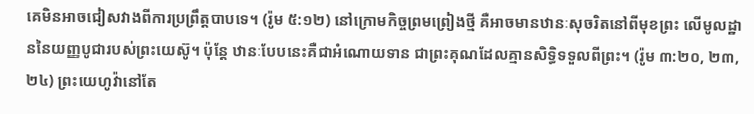គេមិនអាចជៀសវាងពីការប្រព្រឹត្តបាបទេ។ (រ៉ូម ៥:១២) នៅក្រោមកិច្ចព្រមព្រៀងថ្មី គឺអាចមានឋានៈសុចរិតនៅពីមុខព្រះ លើមូលដ្ឋាននៃយញ្ញបូជារបស់ព្រះយេស៊ូ។ ប៉ុន្តែ ឋានៈបែបនេះគឺជាអំណោយទាន ជាព្រះគុណដែលគ្មានសិទ្ធិទទួលពីព្រះ។ (រ៉ូម ៣:២០, ២៣, ២៤) ព្រះយេហូវ៉ានៅតែ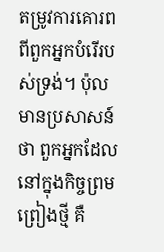តម្រូវការគោរពពីពួកអ្នកបំរើរបស់ទ្រង់។ ប៉ុលមានប្រសាសន៍ថា ពួកអ្នកដែលនៅក្នុងកិច្ចព្រមព្រៀងថ្មី គឺ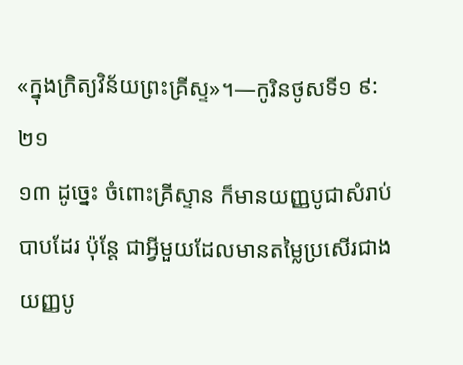«ក្នុងក្រិត្យវិន័យព្រះគ្រីស្ទ»។—កូរិនថូសទី១ ៩:២១
១៣ ដូច្នេះ ចំពោះគ្រីស្ទាន ក៏មានយញ្ញបូជាសំរាប់បាបដែរ ប៉ុន្តែ ជាអ្វីមួយដែលមានតម្លៃប្រសើរជាងយញ្ញបូ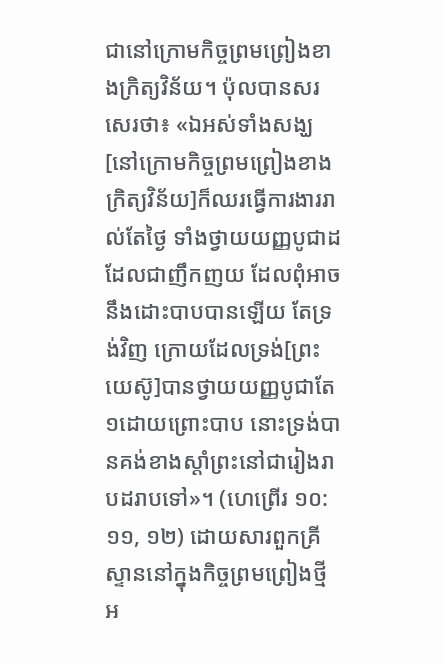ជានៅក្រោមកិច្ចព្រមព្រៀងខាងក្រិត្យវិន័យ។ ប៉ុលបានសរសេរថា៖ «ឯអស់ទាំងសង្ឃ[នៅក្រោមកិច្ចព្រមព្រៀងខាងក្រិត្យវិន័យ]ក៏ឈរធ្វើការងាររាល់តែថ្ងៃ ទាំងថ្វាយយញ្ញបូជាដដែលជាញឹកញយ ដែលពុំអាចនឹងដោះបាបបានឡើយ តែទ្រង់វិញ ក្រោយដែលទ្រង់[ព្រះយេស៊ូ]បានថ្វាយយញ្ញបូជាតែ១ដោយព្រោះបាប នោះទ្រង់បានគង់ខាងស្ដាំព្រះនៅជារៀងរាបដរាបទៅ»។ (ហេព្រើរ ១០:១១, ១២) ដោយសារពួកគ្រីស្ទាននៅក្នុងកិច្ចព្រមព្រៀងថ្មី អ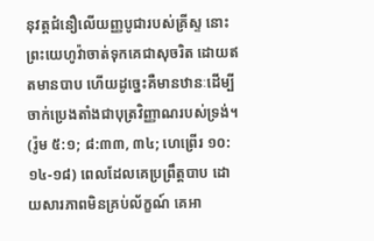នុវត្តជំនឿលើយញ្ញបូជារបស់គ្រីស្ទ នោះព្រះយេហូវ៉ាចាត់ទុកគេជាសុចរិត ដោយឥតមានបាប ហើយដូច្នេះគឺមានឋានៈដើម្បីចាក់ប្រេងតាំងជាបុត្រវិញ្ញាណរបស់ទ្រង់។ (រ៉ូម ៥:១; ៨:៣៣, ៣៤; ហេព្រើរ ១០:១៤-១៨) ពេលដែលគេប្រព្រឹត្តបាប ដោយសារភាពមិនគ្រប់ល័ក្ខណ៍ គេអា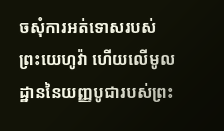ចសុំការអត់ទោសរបស់ព្រះយេហូវ៉ា ហើយលើមូលដ្ឋាននៃយញ្ញបូជារបស់ព្រះ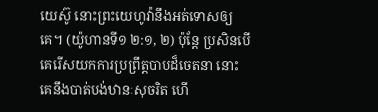យេស៊ូ នោះព្រះយេហូវ៉ានឹងអត់ទោសឲ្យគេ។ (យ៉ូហានទី១ ២:១, ២) ប៉ុន្តែ ប្រសិនបើគេរើសយកការប្រព្រឹត្តបាបដ៏ចេតនា នោះគេនឹងបាត់បង់ឋានៈសុចរិត ហើ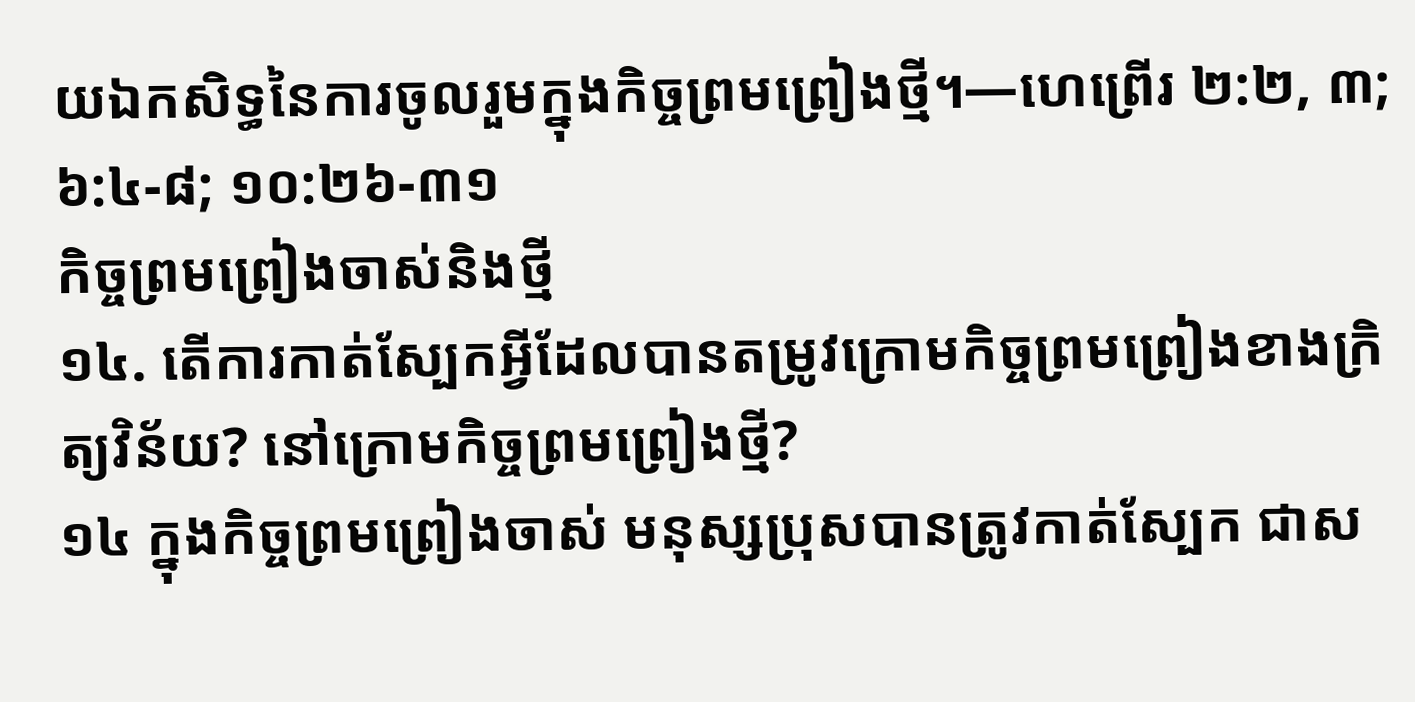យឯកសិទ្ធនៃការចូលរួមក្នុងកិច្ចព្រមព្រៀងថ្មី។—ហេព្រើរ ២:២, ៣; ៦:៤-៨; ១០:២៦-៣១
កិច្ចព្រមព្រៀងចាស់និងថ្មី
១៤. តើការកាត់ស្បែកអ្វីដែលបានតម្រូវក្រោមកិច្ចព្រមព្រៀងខាងក្រិត្យវិន័យ? នៅក្រោមកិច្ចព្រមព្រៀងថ្មី?
១៤ ក្នុងកិច្ចព្រមព្រៀងចាស់ មនុស្សប្រុសបានត្រូវកាត់ស្បែក ជាស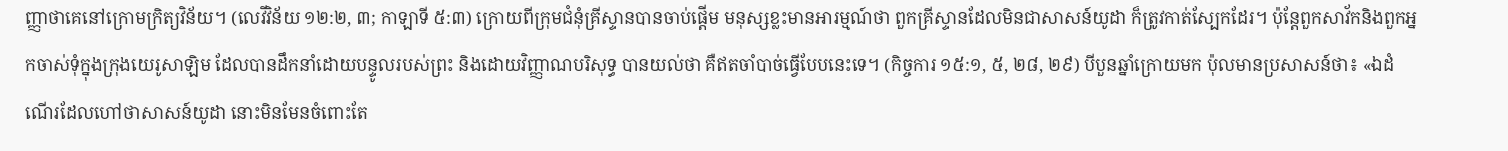ញ្ញាថាគេនៅក្រោមក្រិត្យវិន័យ។ (លេវីវិន័យ ១២:២, ៣; កាឡាទី ៥:៣) ក្រោយពីក្រុមជំនុំគ្រីស្ទានបានចាប់ផ្ដើម មនុស្សខ្លះមានអារម្មណ៍ថា ពួកគ្រីស្ទានដែលមិនជាសាសន៍យូដា ក៏ត្រូវកាត់ស្បែកដែរ។ ប៉ុន្តែពួកសាវ័កនិងពួកអ្នកចាស់ទុំក្នុងក្រុងយេរូសាឡិម ដែលបានដឹកនាំដោយបន្ទូលរបស់ព្រះ និងដោយវិញ្ញាណបរិសុទ្ធ បានយល់ថា គឺឥតចាំបាច់ធ្វើបែបនេះទេ។ (កិច្ចការ ១៥:១, ៥, ២៨, ២៩) បីបួនឆ្នាំក្រោយមក ប៉ុលមានប្រសាសន៍ថា៖ «ឯដំណើរដែលហៅថាសាសន៍យូដា នោះមិនមែនចំពោះតែ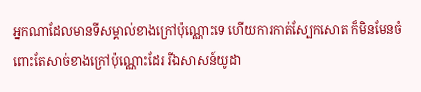អ្នកណាដែលមានទីសម្គាល់ខាងក្រៅប៉ុណ្ណោះទេ ហើយការកាត់ស្បែកសោត ក៏មិនមែនចំពោះតែសាច់ខាងក្រៅប៉ុណ្ណោះដែរ រីឯសាសន៍យូដា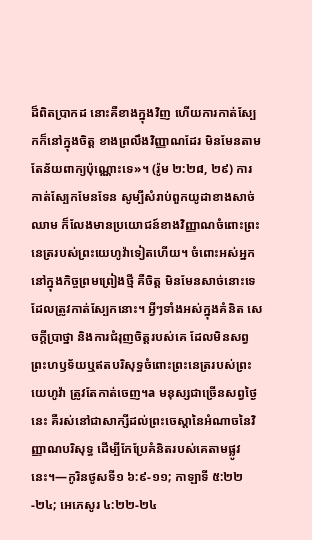ដ៏ពិតប្រាកដ នោះគឺខាងក្នុងវិញ ហើយការកាត់ស្បែកក៏នៅក្នុងចិត្ត ខាងព្រលឹងវិញ្ញាណដែរ មិនមែនតាមតែន័យពាក្យប៉ុណ្ណោះទេ»។ (រ៉ូម ២:២៨, ២៩) ការកាត់ស្បែកមែនទែន សូម្បីសំរាប់ពួកយូដាខាងសាច់ឈាម ក៏លែងមានប្រយោជន៍ខាងវិញ្ញាណចំពោះព្រះនេត្ររបស់ព្រះយេហូវ៉ាទៀតហើយ។ ចំពោះអស់អ្នកនៅក្នុងកិច្ចព្រមព្រៀងថ្មី គឺចិត្ត មិនមែនសាច់នោះទេ ដែលត្រូវកាត់ស្បែកនោះ។ អ្វីៗទាំងអស់ក្នុងគំនិត សេចក្ដីប្រាថ្នា និងការជំរុញចិត្តរបស់គេ ដែលមិនសព្វព្រះហឫទ័យឬឥតបរិសុទ្ធចំពោះព្រះនេត្ររបស់ព្រះយេហូវ៉ា ត្រូវតែកាត់ចេញ។a មនុស្សជាច្រើនសព្វថ្ងៃនេះ គឺរស់នៅជាសាក្សីដល់ព្រះចេស្ដានៃអំណាចនៃវិញ្ញាណបរិសុទ្ធ ដើម្បីកែប្រែគំនិតរបស់គេតាមផ្លូវនេះ។—កូរិនថូសទី១ ៦:៩-១១; កាឡាទី ៥:២២-២៤; អេភេសូរ ៤:២២-២៤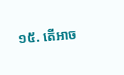១៥. តើអាច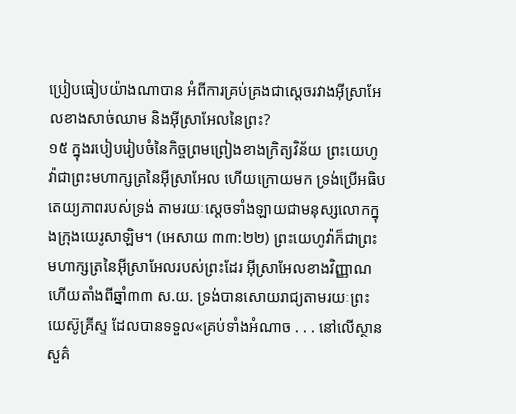ប្រៀបធៀបយ៉ាងណាបាន អំពីការគ្រប់គ្រងជាស្តេចរវាងអ៊ីស្រាអែលខាងសាច់ឈាម និងអ៊ីស្រាអែលនៃព្រះ?
១៥ ក្នុងរបៀបរៀបចំនៃកិច្ចព្រមព្រៀងខាងក្រិត្យវិន័យ ព្រះយេហូវ៉ាជាព្រះមហាក្សត្រនៃអ៊ីស្រាអែល ហើយក្រោយមក ទ្រង់ប្រើអធិបតេយ្យភាពរបស់ទ្រង់ តាមរយៈស្តេចទាំងឡាយជាមនុស្សលោកក្នុងក្រុងយេរូសាឡិម។ (អេសាយ ៣៣:២២) ព្រះយេហូវ៉ាក៏ជាព្រះមហាក្សត្រនៃអ៊ីស្រាអែលរបស់ព្រះដែរ អ៊ីស្រាអែលខាងវិញ្ញាណ ហើយតាំងពីឆ្នាំ៣៣ ស.យ. ទ្រង់បានសោយរាជ្យតាមរយៈព្រះយេស៊ូគ្រីស្ទ ដែលបានទទួល«គ្រប់ទាំងអំណាច . . . នៅលើស្ថានសួគ៌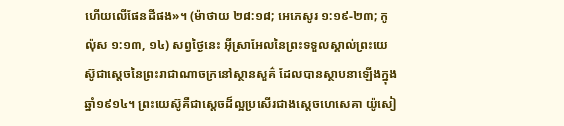ហើយលើផែនដីផង»។ (ម៉ាថាយ ២៨:១៨; អេភេសូរ ១:១៩-២៣; កូល៉ុស ១:១៣, ១៤) សព្វថ្ងៃនេះ អ៊ីស្រាអែលនៃព្រះទទួលស្គាល់ព្រះយេស៊ូជាស្តេចនៃព្រះរាជាណាចក្រនៅស្ថានសួគ៌ ដែលបានស្ថាបនាឡើងក្នុងឆ្នាំ១៩១៤។ ព្រះយេស៊ូគឺជាស្តេចដ៏ល្អប្រសើរជាងស្តេចហេសេគា យ៉ូសៀ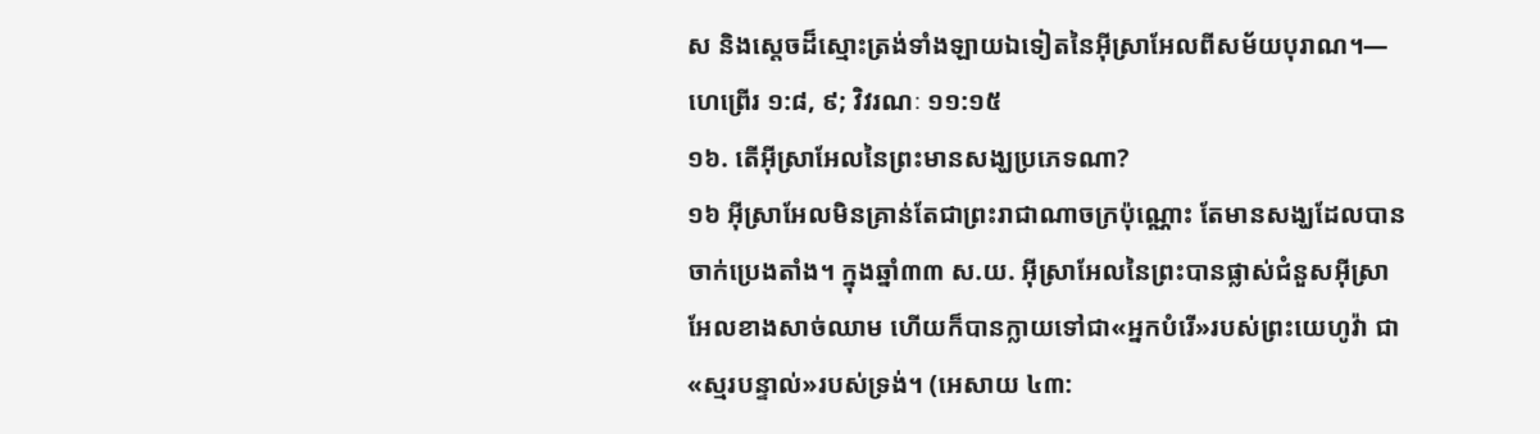ស និងស្តេចដ៏ស្មោះត្រង់ទាំងឡាយឯទៀតនៃអ៊ីស្រាអែលពីសម័យបុរាណ។—ហេព្រើរ ១:៨, ៩; វិវរណៈ ១១:១៥
១៦. តើអ៊ីស្រាអែលនៃព្រះមានសង្ឃប្រភេទណា?
១៦ អ៊ីស្រាអែលមិនគ្រាន់តែជាព្រះរាជាណាចក្រប៉ុណ្ណោះ តែមានសង្ឃដែលបានចាក់ប្រេងតាំង។ ក្នុងឆ្នាំ៣៣ ស.យ. អ៊ីស្រាអែលនៃព្រះបានផ្លាស់ជំនួសអ៊ីស្រាអែលខាងសាច់ឈាម ហើយក៏បានក្លាយទៅជា«អ្នកបំរើ»របស់ព្រះយេហូវ៉ា ជា«ស្មរបន្ទាល់»របស់ទ្រង់។ (អេសាយ ៤៣: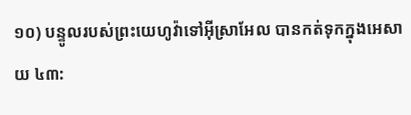១០) បន្ទូលរបស់ព្រះយេហូវ៉ាទៅអ៊ីស្រាអែល បានកត់ទុកក្នុងអេសាយ ៤៣: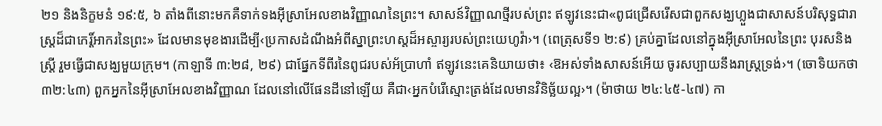២១ និងនិក្ខមនំ ១៩:៥, ៦ តាំងពីនោះមកគឺទាក់ទងអ៊ីស្រាអែលខាងវិញ្ញាណនៃព្រះ។ សាសន៍វិញ្ញាណថ្មីរបស់ព្រះ ឥឡូវនេះជា«ពូជជ្រើសរើសជាពួកសង្ឃហ្លួងជាសាសន៍បរិសុទ្ធជារាស្ត្រដ៏ជាកេរ្ដិ៍អាករនៃព្រះ» ដែលមានមុខងារដើម្បី‹ប្រកាសដំណឹងអំពីស្នាព្រះហស្តដ៏អស្ចារ្យរបស់ព្រះយេហូវ៉ា›។ (ពេត្រុសទី១ ២:៩) គ្រប់គ្នាដែលនៅក្នុងអ៊ីស្រាអែលនៃព្រះ បុរសនិងស្ត្រី រួមធ្វើជាសង្ឃមួយក្រុម។ (កាឡាទី ៣:២៨, ២៩) ជាផ្នែកទីពីរនៃពូជរបស់អ័ប្រាហាំ ឥឡូវនេះគេនិយាយថា៖ ‹ឱអស់ទាំងសាសន៍អើយ ចូរសប្បាយនឹងរាស្ត្រទ្រង់›។ (ចោទិយកថា ៣២:៤៣) ពួកអ្នកនៃអ៊ីស្រាអែលខាងវិញ្ញាណ ដែលនៅលើផែនដីនៅឡើយ គឺជា‹អ្នកបំរើស្មោះត្រង់ដែលមានវិនិច្ឆ័យល្អ›។ (ម៉ាថាយ ២៤:៤៥-៤៧) កា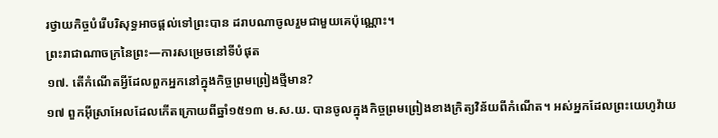រថ្វាយកិច្ចបំរើបរិសុទ្ធអាចផ្ដល់ទៅព្រះបាន ដរាបណាចូលរួមជាមួយគេប៉ុណ្ណោះ។
ព្រះរាជាណាចក្រនៃព្រះ—ការសម្រេចនៅទីបំផុត
១៧. តើកំណើតអ្វីដែលពួកអ្នកនៅក្នុងកិច្ចព្រមព្រៀងថ្មីមាន?
១៧ ពួកអ៊ីស្រាអែលដែលកើតក្រោយពីឆ្នាំ១៥១៣ ម.ស.យ. បានចូលក្នុងកិច្ចព្រមព្រៀងខាងក្រិត្យវិន័យពីកំណើត។ អស់អ្នកដែលព្រះយេហូវ៉ាយ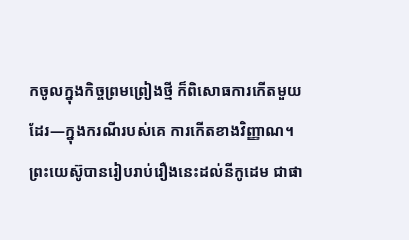កចូលក្នុងកិច្ចព្រមព្រៀងថ្មី ក៏ពិសោធការកើតមួយដែរ—ក្នុងករណីរបស់គេ ការកើតខាងវិញ្ញាណ។ ព្រះយេស៊ូបានរៀបរាប់រឿងនេះដល់នីកូដេម ជាផា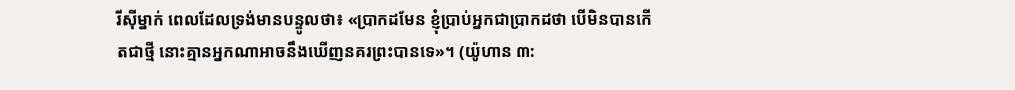រីស៊ីម្នាក់ ពេលដែលទ្រង់មានបន្ទូលថា៖ «ប្រាកដមែន ខ្ញុំប្រាប់អ្នកជាប្រាកដថា បើមិនបានកើតជាថ្មី នោះគ្មានអ្នកណាអាចនឹងឃើញនគរព្រះបានទេ»។ (យ៉ូហាន ៣: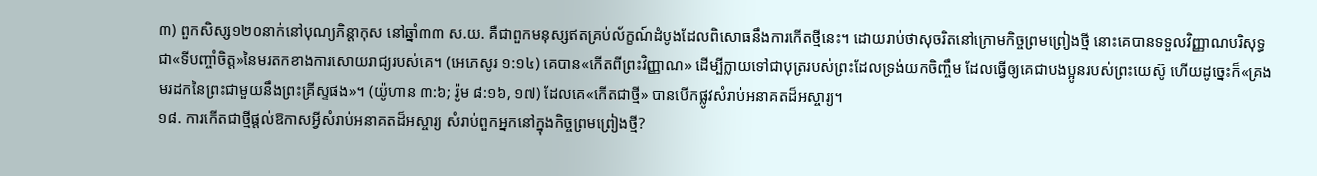៣) ពួកសិស្ស១២០នាក់នៅបុណ្យភិន្ដាកុស នៅឆ្នាំ៣៣ ស.យ. គឺជាពួកមនុស្សឥតគ្រប់ល័ក្ខណ៍ដំបូងដែលពិសោធនឹងការកើតថ្មីនេះ។ ដោយរាប់ថាសុចរិតនៅក្រោមកិច្ចព្រមព្រៀងថ្មី នោះគេបានទទួលវិញ្ញាណបរិសុទ្ធជា«ទីបញ្ចាំចិត្ត»នៃមរតកខាងការសោយរាជ្យរបស់គេ។ (អេភេសូរ ១:១៤) គេបាន«កើតពីព្រះវិញ្ញាណ» ដើម្បីក្លាយទៅជាបុត្ររបស់ព្រះដែលទ្រង់យកចិញ្ចឹម ដែលធ្វើឲ្យគេជាបងប្អូនរបស់ព្រះយេស៊ូ ហើយដូច្នេះក៏«គ្រងមរដកនៃព្រះជាមួយនឹងព្រះគ្រីស្ទផង»។ (យ៉ូហាន ៣:៦; រ៉ូម ៨:១៦, ១៧) ដែលគេ«កើតជាថ្មី» បានបើកផ្លូវសំរាប់អនាគតដ៏អស្ចារ្យ។
១៨. ការកើតជាថ្មីផ្ដល់ឱកាសអ្វីសំរាប់អនាគតដ៏អស្ចារ្យ សំរាប់ពួកអ្នកនៅក្នុងកិច្ចព្រមព្រៀងថ្មី?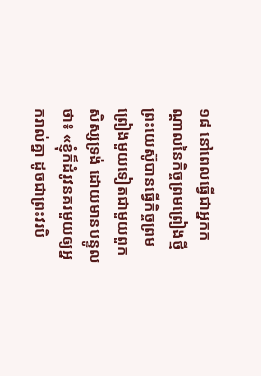១៨ នៅពេលធ្វើជាអ្នកកណ្ដាលនៃកិច្ចព្រមព្រៀងថ្មី ព្រះយេស៊ូបានធ្វើកិច្ចព្រមព្រៀងមួយទៀតជាមួយពួកសិស្សទ្រង់ ដោយមានបន្ទូលថា៖ «ខ្ញុំក៏ដំរូវនគរមួយឲ្យអ្នករាល់គ្នា ដូចជាព្រះវរបិ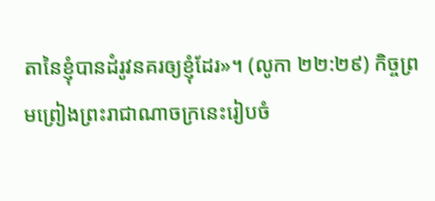តានៃខ្ញុំបានដំរូវនគរឲ្យខ្ញុំដែរ»។ (លូកា ២២:២៩) កិច្ចព្រមព្រៀងព្រះរាជាណាចក្រនេះរៀបចំ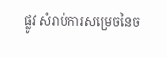ផ្លូវ សំរាប់ការសម្រេចនៃច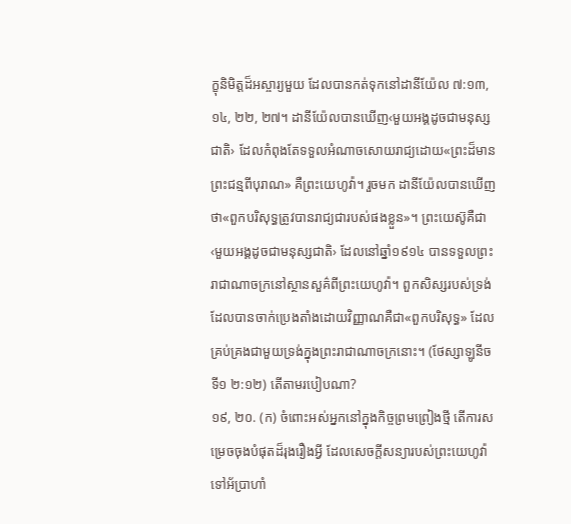ក្ខុនិមិត្តដ៏អស្ចារ្យមួយ ដែលបានកត់ទុកនៅដានីយ៉ែល ៧:១៣, ១៤, ២២, ២៧។ ដានីយ៉ែលបានឃើញ‹មួយអង្គដូចជាមនុស្សជាតិ› ដែលកំពុងតែទទួលអំណាចសោយរាជ្យដោយ«ព្រះដ៏មានព្រះជន្មពីបុរាណ» គឺព្រះយេហូវ៉ា។ រួចមក ដានីយ៉ែលបានឃើញថា«ពួកបរិសុទ្ធត្រូវបានរាជ្យជារបស់ផងខ្លួន»។ ព្រះយេស៊ូគឺជា‹មួយអង្គដូចជាមនុស្សជាតិ› ដែលនៅឆ្នាំ១៩១៤ បានទទួលព្រះរាជាណាចក្រនៅស្ថានសួគ៌ពីព្រះយេហូវ៉ា។ ពួកសិស្សរបស់ទ្រង់ដែលបានចាក់ប្រេងតាំងដោយវិញ្ញាណគឺជា«ពួកបរិសុទ្ធ» ដែលគ្រប់គ្រងជាមួយទ្រង់ក្នុងព្រះរាជាណាចក្រនោះ។ (ថែស្សាឡូនីចទី១ ២:១២) តើតាមរបៀបណា?
១៩, ២០. (ក) ចំពោះអស់អ្នកនៅក្នុងកិច្ចព្រមព្រៀងថ្មី តើការសម្រេចចុងបំផុតដ៏រុងរឿងអ្វី ដែលសេចក្ដីសន្យារបស់ព្រះយេហូវ៉ាទៅអ័ប្រាហាំ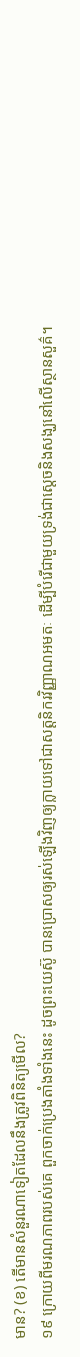មាន? (ខ) តើមានសំនួរណាទៀតដែលនឹងត្រូវពិនិត្យមើល?
១៩ ក្រោយពីមរណភាពរបស់គេ ពួកចាក់ប្រេងតាំងទាំងនេះ ដូចព្រះយេស៊ូ បានប្រោសឲ្យរស់ឡើងវិញឲ្យក្លាយទៅជាសត្តនិករវិញ្ញាណអមតៈ ដើម្បីបំរើជាមួយទ្រង់ជាស្តេចនិងសង្ឃនៅលើស្ថានសួគ៌។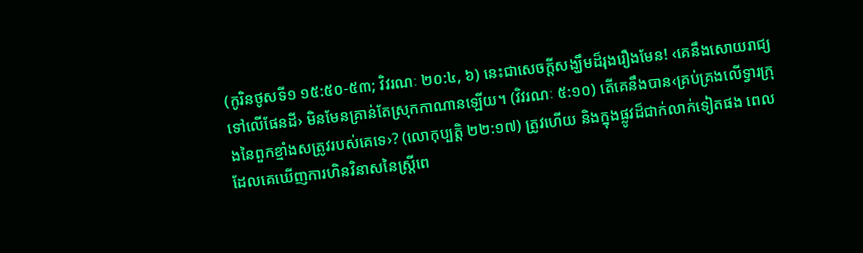(កូរិនថូសទី១ ១៥:៥០-៥៣; វិវរណៈ ២០:៤, ៦) នេះជាសេចក្ដីសង្ឃឹមដ៏រុងរឿងមែន! ‹គេនឹងសោយរាជ្យទៅលើផែនដី› មិនមែនគ្រាន់តែស្រុកកាណានឡើយ។ (វិវរណៈ ៥:១០) តើគេនឹងបាន‹គ្រប់គ្រងលើទ្វារក្រុងនៃពួកខ្មាំងសត្រូវរបស់គេទេ›? (លោកុប្បត្តិ ២២:១៧) ត្រូវហើយ និងក្នុងផ្លូវដ៏ជាក់លាក់ទៀតផង ពេលដែលគេឃើញការហិនវិនាសនៃស្ត្រីពេ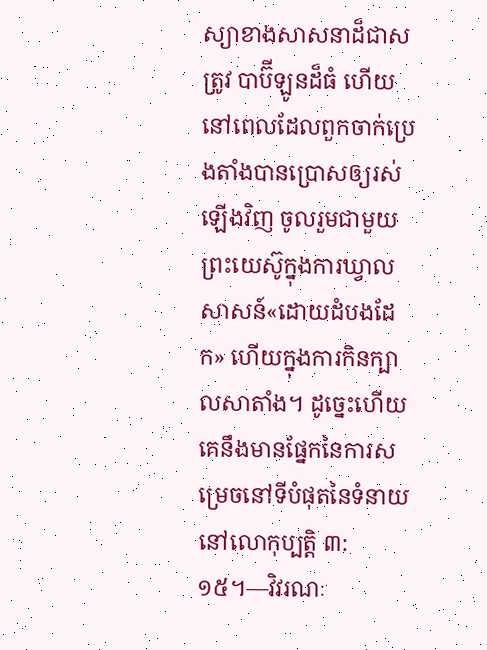ស្យាខាងសាសនាដ៏ជាសត្រូវ បាប៊ីឡូនដ៏ធំ ហើយនៅពេលដែលពួកចាក់ប្រេងតាំងបានប្រោសឲ្យរស់ឡើងវិញ ចូលរួមជាមួយព្រះយេស៊ូក្នុងការឃ្វាលសាសន៍«ដោយដំបងដែក» ហើយក្នុងការកិនក្បាលសាតាំង។ ដូច្នេះហើយគេនឹងមានផ្នែកនៃការសម្រេចនៅទីបំផុតនៃទំនាយនៅលោកុប្បត្តិ ៣:១៥។—វិវរណៈ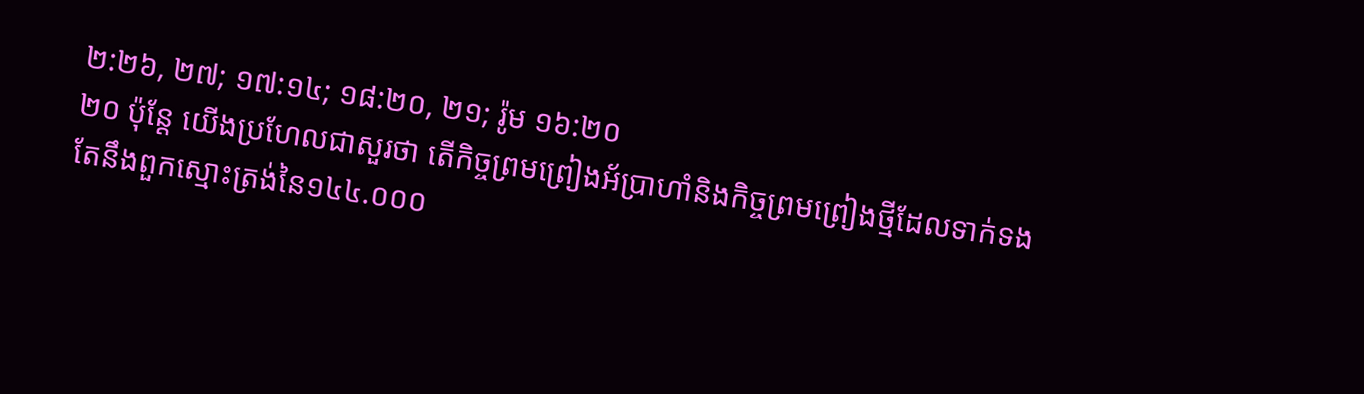២:២៦, ២៧; ១៧:១៤; ១៨:២០, ២១; រ៉ូម ១៦:២០
២០ ប៉ុន្តែ យើងប្រហែលជាសួរថា តើកិច្ចព្រមព្រៀងអ័ប្រាហាំនិងកិច្ចព្រមព្រៀងថ្មីដែលទាក់ទងតែនឹងពួកស្មោះត្រង់នៃ១៤៤.០០០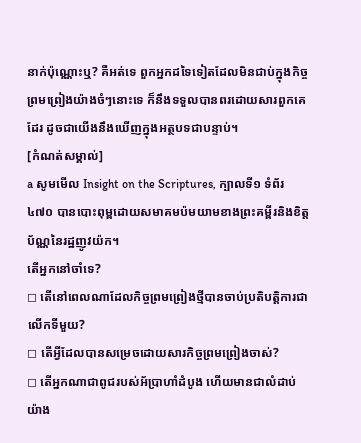នាក់ប៉ុណ្ណោះឬ? គឺអត់ទេ ពួកអ្នកដទៃទៀតដែលមិនជាប់ក្នុងកិច្ចព្រមព្រៀងយ៉ាងចំៗនោះទេ ក៏នឹងទទួលបានពរដោយសារពួកគេដែរ ដូចជាយើងនឹងឃើញក្នុងអត្ថបទជាបន្ទាប់។
[កំណត់សម្គាល់]
a សូមមើល Insight on the Scriptures, ក្បាលទី១ ទំព័រ ៤៧០ បានបោះពុម្ពដោយសមាគមប៉មយាមខាងព្រះគម្ពីរនិងខិត្តប័ណ្ណនៃរដ្ឋញូវយ៉ក។
តើអ្នកនៅចាំទេ?
◻ តើនៅពេលណាដែលកិច្ចព្រមព្រៀងថ្មីបានចាប់ប្រតិបត្ដិការជាលើកទីមួយ?
◻ តើអ្វីដែលបានសម្រេចដោយសារកិច្ចព្រមព្រៀងចាស់?
◻ តើអ្នកណាជាពូជរបស់អ័ប្រាហាំដំបូង ហើយមានជាលំដាប់យ៉ាង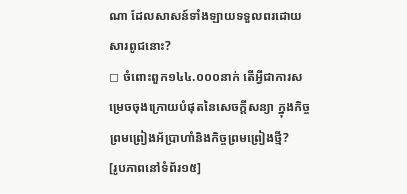ណា ដែលសាសន៍ទាំងឡាយទទួលពរដោយសារពូជនោះ?
◻ ចំពោះពួក១៤៤.០០០នាក់ តើអ្វីជាការសម្រេចចុងក្រោយបំផុតនៃសេចក្ដីសន្យា ក្នុងកិច្ចព្រមព្រៀងអ័ប្រាហាំនិងកិច្ចព្រមព្រៀងថ្មី?
[រូបភាពនៅទំព័រ១៥]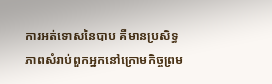ការអត់ទោសនៃបាប គឺមានប្រសិទ្ធភាពសំរាប់ពួកអ្នកនៅក្រោមកិច្ចព្រម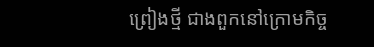ព្រៀងថ្មី ជាងពួកនៅក្រោមកិច្ច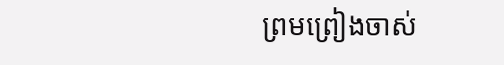ព្រមព្រៀងចាស់